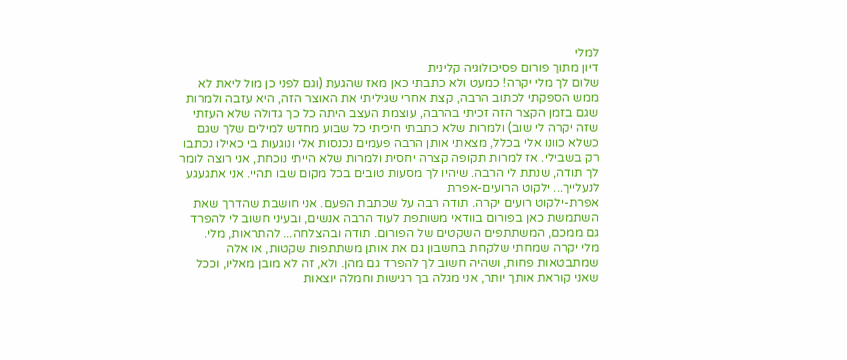למלי
דיון מתוך פורום פסיכולוגיה קלינית
שלום לך מלי יקרה! כמעט ולא כתבתי כאן מאז שהגעת (וגם לפני כן מול ליאת לא ממש הספקתי לכתוב הרבה, קצת אחרי שגיליתי את האוצר הזה, היא עזבה ולמרות שגם בזמן הקצר הזה זכיתי בהרבה, עוצמת העצב היתה כל כך גדולה שלא העזתי שזה יקרה לי שוב) ולמרות שלא כתבתי חיכיתי כל שבוע מחדש למילים שלך שגם כשלא כוונו אלי בכלל, מצאתי אותן הרבה פעמים נכנסות אלי ונוגעות בי כאילו נכתבו רק בשבילי. אז למרות תקופה קצרה יחסית ולמרות שלא הייתי נוכחת, אני רוצה לומר לך תודה, שנתת לי הרבה. שיהיו לך מסעות טובים בכל מקום שבו תהיי. אני אתגעגע לנעלייך... ילקוט הרועים-אפרת
אפרת-ילקוט רועים יקרה. תודה רבה על שכתבת הפעם. אני חושבת שהדרך שאת השתמשת כאן בפורום בוודאי משותפת לעוד הרבה אנשים, ובעיני חשוב לי להפרד גם ממכם, המשתתפים השקטים של הפורום. תודה ובהצלחה... להתראות, מלי.
מלי יקרה שמחתי שלקחת בחשבון גם את אותן משתתפות שקטות, או אלה שמתבטאות פחות, ושהיה חשוב לך להפרד גם מהן. ולא, זה לא מובן מאליו, וככל שאני קוראת אותך יותר, אני מגלה בך רגישות וחמלה יוצאות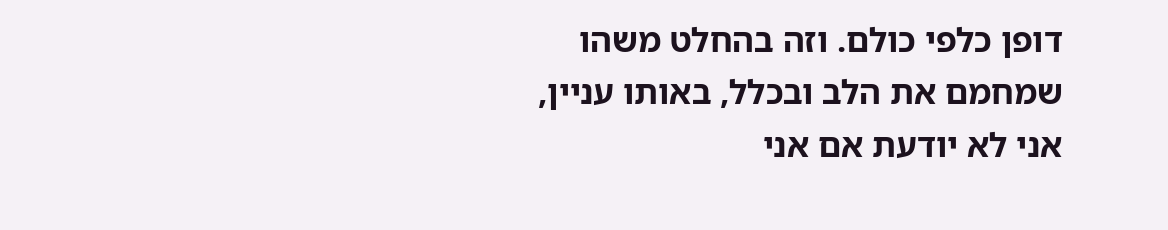דופן כלפי כולם. וזה בהחלט משהו שמחמם את הלב ובכלל, באותו עניין, אני לא יודעת אם אני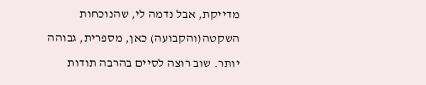מדייקת, אבל נדמה לי, שהנוכחות השקטה(והקבועה) כאן, מספרית, גבוהה יותר. שוב רוצה לסיים בהרבה תודות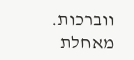ווברכות. מאחלת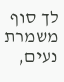לך סוף משמרת נעים,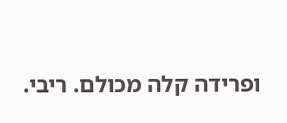ופרידה קלה מכולם. ריבי.